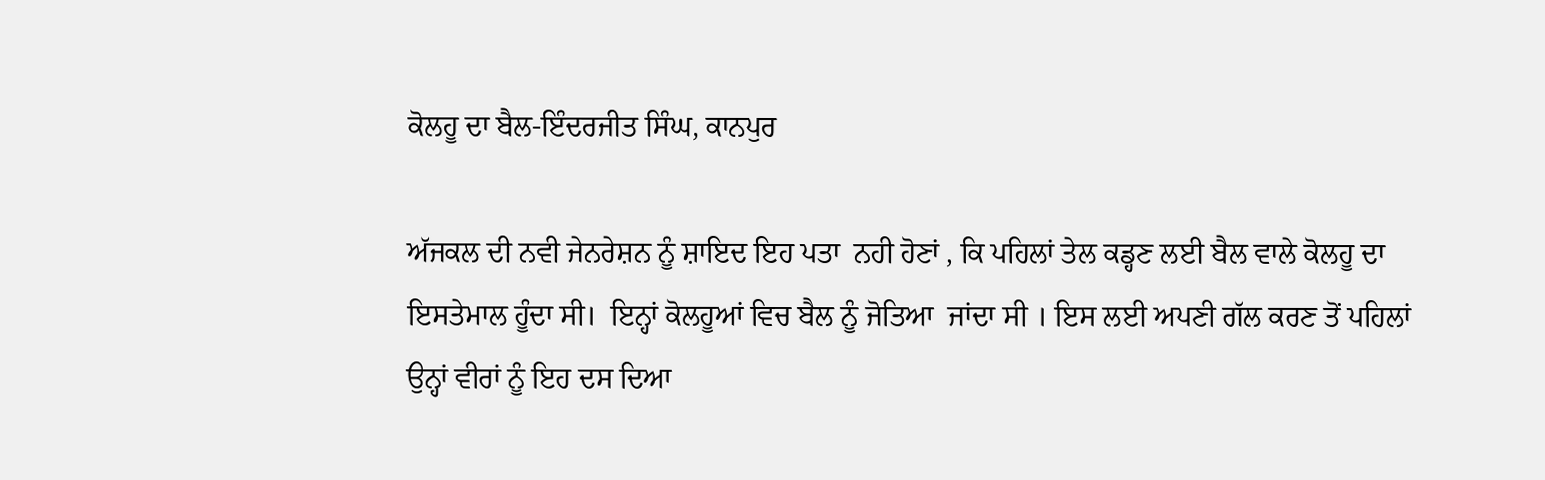ਕੋਲਹੂ ਦਾ ਬੈਲ-ਇੰਦਰਜੀਤ ਸਿੰਘ, ਕਾਨਪੁਰ

ਅੱਜਕਲ ਦੀ ਨਵੀ ਜੇਨਰੇਸ਼ਨ ਨੂੰ ਸ਼ਾਇਦ ਇਹ ਪਤਾ  ਨਹੀ ਹੋਣਾਂ , ਕਿ ਪਹਿਲਾਂ ਤੇਲ ਕਡ੍ਹਣ ਲਈ ਬੈਲ ਵਾਲੇ ਕੋਲਹੂ ਦਾ  ਇਸਤੇਮਾਲ ਹੂੰਦਾ ਸੀ।  ਇਨ੍ਹਾਂ ਕੋਲਹੂਆਂ ਵਿਚ ਬੈਲ ਨੂੰ ਜੋਤਿਆ  ਜਾਂਦਾ ਸੀ । ਇਸ ਲਈ ਅਪਣੀ ਗੱਲ ਕਰਣ ਤੋਂ ਪਹਿਲਾਂ   ਉਨ੍ਹਾਂ ਵੀਰਾਂ ਨੂੰ ਇਹ ਦਸ ਦਿਆ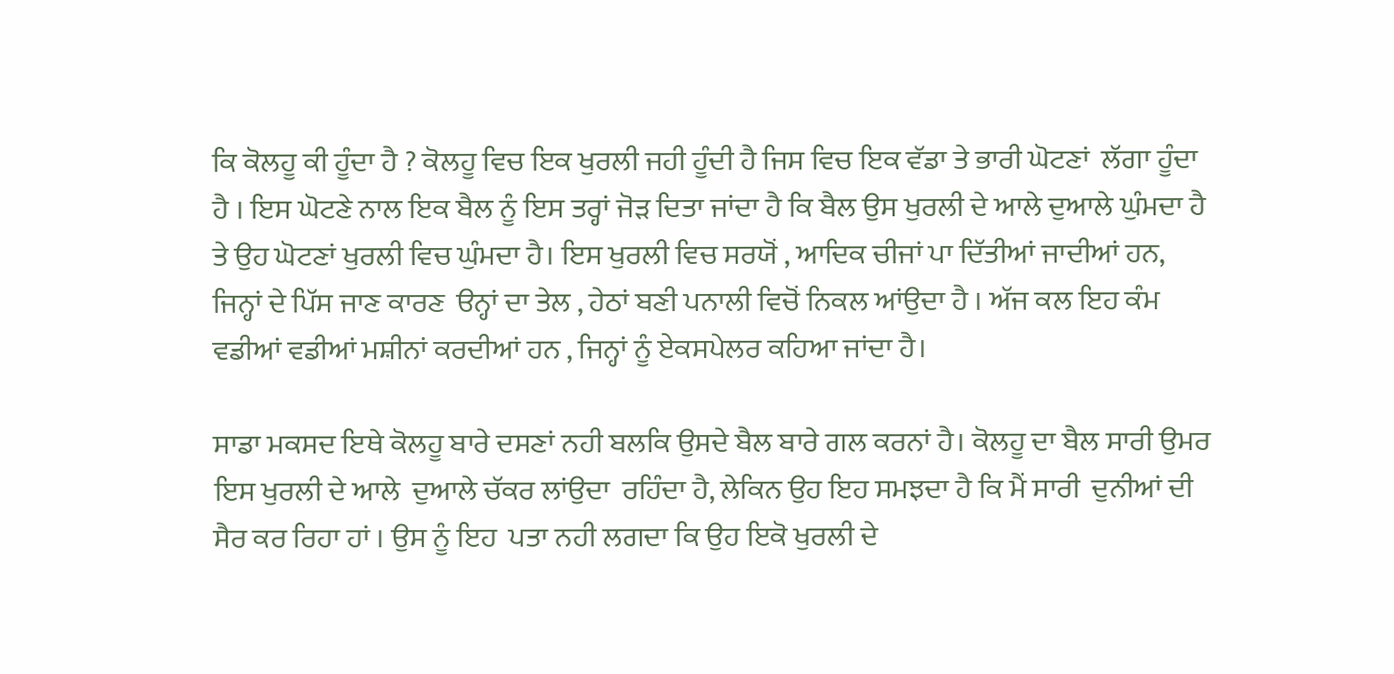ਕਿ ਕੋਲਹੂ ਕੀ ਹੂੰਦਾ ਹੈ ? ਕੋਲਹੂ ਵਿਚ ਇਕ ਖੁਰਲੀ ਜਹੀ ਹੂੰਦੀ ਹੈ ਜਿਸ ਵਿਚ ਇਕ ਵੱਡਾ ਤੇ ਭਾਰੀ ਘੋਟਣਾਂ  ਲੱਗਾ ਹੂੰਦਾ ਹੈ । ਇਸ ਘੋਟਣੇ ਨਾਲ ਇਕ ਬੈਲ ਨੂੰ ਇਸ ਤਰ੍ਹਾਂ ਜੋੜ ਦਿਤਾ ਜਾਂਦਾ ਹੈ ਕਿ ਬੈਲ ਉਸ ਖੁਰਲੀ ਦੇ ਆਲੇ ਦੁਆਲੇ ਘੁੰਮਦਾ ਹੈ ਤੇ ਉਹ ਘੋਟਣਾਂ ਖੁਰਲੀ ਵਿਚ ਘੁੰਮਦਾ ਹੈ। ਇਸ ਖੁਰਲੀ ਵਿਚ ਸਰਯੋਂ , ਆਦਿਕ ਚੀਜਾਂ ਪਾ ਦਿੱਤੀਆਂ ਜਾਦੀਆਂ ਹਨ, ਜਿਨ੍ਹਾਂ ਦੇ ਪਿੱਸ ਜਾਣ ਕਾਰਣ  ੳਨ੍ਹਾਂ ਦਾ ਤੇਲ , ਹੇਠਾਂ ਬਣੀ ਪਨਾਲੀ ਵਿਚੋਂ ਨਿਕਲ ਆਂਉਦਾ ਹੈ । ਅੱਜ ਕਲ ਇਹ ਕੰਮ ਵਡੀਆਂ ਵਡੀਆਂ ਮਸ਼ੀਨਾਂ ਕਰਦੀਆਂ ਹਨ , ਜਿਨ੍ਹਾਂ ਨੂੰ ਏਕਸਪੇਲਰ ਕਹਿਆ ਜਾਂਦਾ ਹੈ।

ਸਾਡਾ ਮਕਸਦ ਇਥੇ ਕੋਲਹੂ ਬਾਰੇ ਦਸਣਾਂ ਨਹੀ ਬਲਕਿ ਉਸਦੇ ਬੈਲ ਬਾਰੇ ਗਲ ਕਰਨਾਂ ਹੈ। ਕੋਲਹੂ ਦਾ ਬੈਲ ਸਾਰੀ ਉਮਰ ਇਸ ਖੁਰਲੀ ਦੇ ਆਲੇ  ਦੁਆਲੇ ਚੱਕਰ ਲਾਂਉਦਾ  ਰਹਿੰਦਾ ਹੈ, ਲੇਕਿਨ ਉਹ ਇਹ ਸਮਝਦਾ ਹੈ ਕਿ ਮੈਂ ਸਾਰੀ  ਦੁਨੀਆਂ ਦੀ ਸੈਰ ਕਰ ਰਿਹਾ ਹਾਂ । ਉਸ ਨੂੰ ਇਹ  ਪਤਾ ਨਹੀ ਲਗਦਾ ਕਿ ਉਹ ਇਕੋ ਖੁਰਲੀ ਦੇ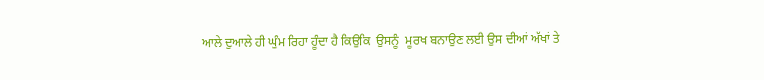ਆਲੇ ਦੁਆਲੇ ਹੀ ਘੁੰਮ ਰਿਹਾ ਹੂੰਦਾ ਹੈ ਕਿਉਕਿ  ਉਸਨੂੰ  ਮੂਰਖ ਬਨਾਉਣ ਲਈ ਉਸ ਦੀਆਂ ਅੱਖਾਂ ਤੇ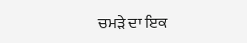ਚਮੜੇ ਦਾ ਇਕ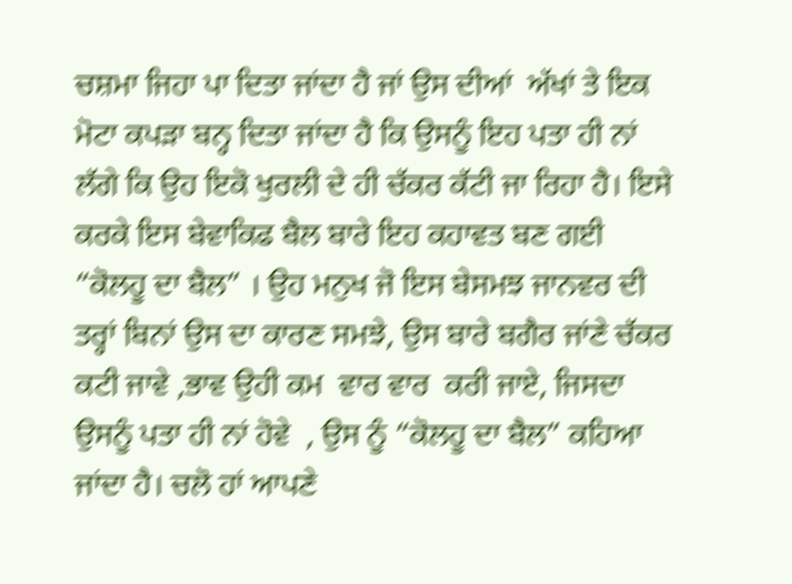ਚਸ਼ਮਾ ਜਿਹਾ ਪਾ ਦਿਤਾ ਜਾਂਦਾ ਹੈ ਜਾਂ ਉਸ ਦੀਆਂ  ਅੱਖਾਂ ਤੇ ਇਕ ਮੋਟਾ ਕਪੜਾ ਬਨ੍ਹ ਦਿਤਾ ਜਾਂਦਾ ਹੈ ਕਿ ਉਸਨੂੰ ਇਹ ਪਤਾ ਹੀ ਨਾਂ ਲੱਗੇ ਕਿ ਉਹ ਇਕੋ ਖੁਰਲੀ ਦੇ ਹੀ ਚੱਕਰ ਕੱਟੀ ਜਾ ਰਿਹਾ ਹੈ। ਇਸੇ ਕਰਕੇ ਇਸ ਬੇਵਾਕਿਫ ਬੈਲ ਬਾਰੇ ਇਹ ਕਹਾਵਤ ਬਣ ਗਈ “ਕੋਲਹੂ ਦਾ ਬੈਲ” । ਉਹ ਮਨੁਖ ਜੋ ਇਸ ਬੇਸਮਝ ਜਾਨਵਰ ਦੀ ਤਰ੍ਹਾਂ ਬਿਨਾਂ ਉਸ ਦਾ ਕਾਰਣ ਸਮਝੇ, ਉਸ ਬਾਰੇ ਬਗੈਰ ਜਾਂਣੇ ਚੱਕਰ ਕਟੀ ਜਾਵੇ ,ਭਾਵ ਉਹੀ ਕਮ  ਵਾਰ ਵਾਰ  ਕਰੀ ਜਾਏ, ਜਿਸਦਾ ਉਸਨੂੰ ਪਤਾ ਹੀ ਨਾਂ ਹੋਵੇ  , ਉਸ ਨੂੰ “ਕੋਲਹੂ ਦਾ ਬੈਲ” ਕਹਿਆ ਜਾਂਦਾ ਹੈ। ਚਲੋ ਹਾਂ ਆਪਣੇ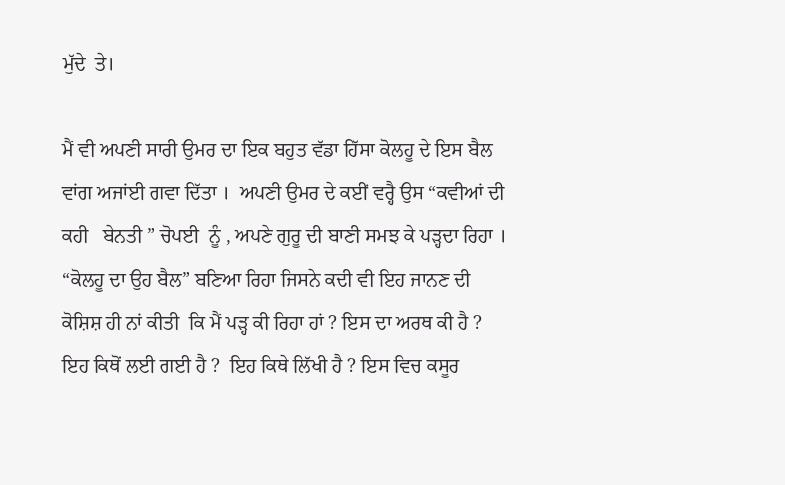ਮੁੱਦੇ  ਤੇ।

ਮੈਂ ਵੀ ਅਪਣੀ ਸਾਰੀ ਉਮਰ ਦਾ ਇਕ ਬਹੁਤ ਵੱਡਾ ਹਿੱਸਾ ਕੋਲਹੂ ਦੇ ਇਸ ਬੈਲ ਵਾਂਗ ਅਜਾਂਈ ਗਵਾ ਦਿੱਤਾ ।  ਅਪਣੀ ਉਮਰ ਦੇ ਕਈਂ ਵਰ੍ਹੈ ਉਸ “ਕਵੀਆਂ ਦੀ ਕਹੀ   ਬੇਨਤੀ ” ਚੋਪਈ  ਨੂੰ , ਅਪਣੇ ਗੁਰੂ ਦੀ ਬਾਣੀ ਸਮਝ ਕੇ ਪੜ੍ਹਦਾ ਰਿਹਾ ।  “ਕੋਲਹੂ ਦਾ ਉਹ ਬੈਲ” ਬਣਿਆ ਰਿਹਾ ਜਿਸਨੇ ਕਦੀ ਵੀ ਇਹ ਜਾਨਣ ਦੀ ਕੋਸ਼ਿਸ਼ ਹੀ ਨਾਂ ਕੀਤੀ  ਕਿ ਮੈਂ ਪੜ੍ਹ ਕੀ ਰਿਹਾ ਹਾਂ ? ਇਸ ਦਾ ਅਰਥ ਕੀ ਹੈ ? ਇਹ ਕਿਥੋਂ ਲਈ ਗਈ ਹੈ ?  ਇਹ ਕਿਥੇ ਲਿੱਖੀ ਹੈ ? ਇਸ ਵਿਚ ਕਸੂਰ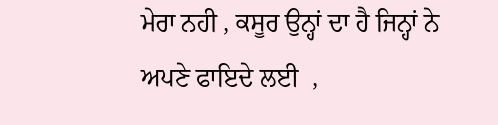ਮੇਰਾ ਨਹੀ , ਕਸੂਰ ਉਨ੍ਹਾਂ ਦਾ ਹੈ ਜਿਨ੍ਹਾਂ ਨੇ ਅਪਣੇ ਫਾਇਦੇ ਲਈ  ,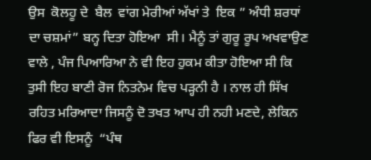ਉਸ  ਕੋਲਹੂ ਦੇ  ਬੈਲ  ਵਾਂਗ ਮੇਰੀਆਂ ਅੱਖਾਂ ਤੇ  ਇਕ ” ਅੰਧੀ ਸ਼ਰਧਾਂ ਦਾ ਚਸ਼ਮਾਂ” ਬਨ੍ਹ ਦਿਤਾ ਹੋਇਆ  ਸੀ। ਮੈਨੂੰ ਤਾਂ ਗੁਰੂ ਰੂਪ ਅਖਵਾਉਣ ਵਾਲੇ , ਪੰਜ ਪਿਆਰਿਆ ਨੇ ਵੀ ਇਹ ਹੁਕਮ ਕੀਤਾ ਹੋਇਆ ਸੀ ਕਿ ਤੁਸੀ ਇਹ ਬਾਣੀ ਰੋਜ ਨਿਤਨੇਮ ਵਿਚ ਪੜ੍ਹਨੀ ਹੈ । ਨਾਲ ਹੀ ਸਿੱਖ ਰਹਿਤ ਮਰਿਆਦਾ ਜਿਸਨੂੰ ਦੋ ਤਖਤ ਆਪ ਹੀ ਨਹੀ ਮਣਦੇ, ਲੇਕਿਨ ਫਿਰ ਵੀ ਇਸਨੂੰ  “ਪੰਥ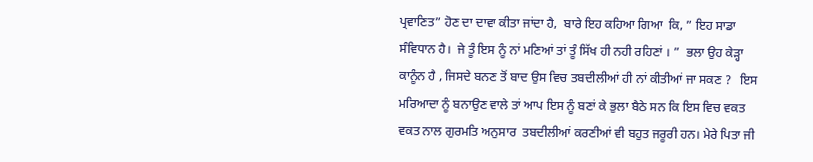ਪ੍ਰਵਾਣਿਤ” ਹੋਣ ਦਾ ਦਾਵਾ ਕੀਤਾ ਜਾਂਦਾ ਹੈ,  ਬਾਰੇ ਇਹ ਕਹਿਆ ਗਿਆ  ਕਿ, ” ਇਹ ਸਾਡਾ ਸੰਵਿਧਾਨ ਹੈ।  ਜੇ ਤੂੰ ਇਸ ਨੂੰ ਨਾਂ ਮਣਿਆਂ ਤਾਂ ਤੂੰ ਸਿੱਖ ਹੀ ਨਹੀ ਰਹਿਣਾਂ । ”  ਭਲਾ ਉਹ ਕੇੜ੍ਹਾ ਕਾਨੂੰਨ ਹੈ , ਜਿਸਦੇ ਬਨਣ ਤੋਂ ਬਾਦ ਉਸ ਵਿਚ ਤਬਦੀਲੀਆਂ ਹੀ ਨਾਂ ਕੀਤੀਆਂ ਜਾ ਸਕਣ ?   ਇਸ ਮਰਿਆਦਾ ਨੂੰ ਬਨਾਉਣ ਵਾਲੇ ਤਾਂ ਆਪ ਇਸ ਨੂੰ ਬਣਾਂ ਕੇ ਭੁਲਾ ਬੈਠੇ ਸਨ ਕਿ ਇਸ ਵਿਚ ਵਕਤ ਵਕਤ ਨਾਲ ਗੁਰਮਤਿ ਅਨੁਸਾਰ  ਤਬਦੀਲੀਆਂ ਕਰਣੀਆਂ ਵੀ ਬਹੁਤ ਜਰੂਰੀ ਹਨ। ਮੇਰੇ ਪਿਤਾ ਜੀ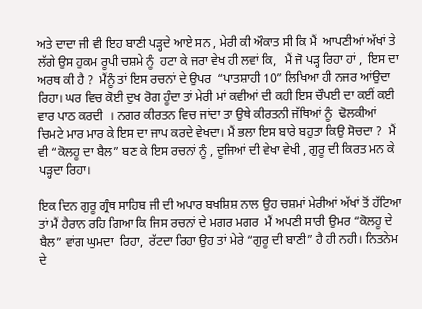ਅਤੇ ਦਾਦਾ ਜੀ ਵੀ ਇਹ ਬਾਣੀ ਪੜ੍ਹਦੇ ਆਏ ਸਨ , ਮੇਰੀ ਕੀ ਔਕਾਤ ਸੀ ਕਿ ਮੈਂ  ਆਪਣੀਆਂ ਅੱਖਾਂ ਤੇ ਲੱਗੇ ਉਸ ਹੁਕਮ ਰੂਪੀ ਚਸ਼ਮੇ ਨੂੰ  ਹਟਾ ਕੇ ਜਰਾ ਵੇਖ ਹੀ ਲਵਾਂ ਕਿ,   ਮੈਂ ਜੋ ਪੜ੍ਹ ਰਿਹਾ ਹਾਂ ,  ਇਸ ਦਾ ਅਰਥ ਕੀ ਹੈ ?  ਮੈਂਨੂੰ ਤਾਂ ਇਸ ਰਚਨਾਂ ਦੇ ਉਪਰ  “ਪਾਤਸ਼ਾਹੀ 10” ਲਿਖਿਆ ਹੀ ਨਜਰ ਆਂਉਦਾ ਰਿਹਾ। ਘਰ ਵਿਚ ਕੋਈ ਦੁਖ ਰੋਗ ਹੂੰਦਾ ਤਾਂ ਮੇਰੀ ਮਾਂ ਕਵੀਆਂ ਦੀ ਕਹੀ ਇਸ ਚੌਪਈ ਦਾ ਕਈਂ ਕਈ ਵਾਰ ਪਾਠ ਕਰਦੀ  । ਨਗਰ ਕੀਰਤਨ ਵਿਚ ਜਾਂਦਾ ਤਾ ਉਥੇ ਕੀਰਤਨੀ ਜੱਥਿਆਂ ਨੂੰ  ਢੋਲਕੀਆਂ ਚਿਮਟੇ ਮਾਰ ਮਾਰ ਕੇ ਇਸ ਦਾ ਜਾਪ ਕਰਦੇ ਵੇਖਦਾ। ਮੈਂ ਭਲਾ ਇਸ ਬਾਰੇ ਬਹੁਤਾ ਕਿਉ ਸੋਚਦਾ ?  ਮੈਂ  ਵੀ “ਕੋਲਹੂ ਦਾ ਬੈਲ” ਬਣ ਕੇ ਇਸ ਰਚਨਾਂ ਨੂੰ , ਦੂਜਿਆਂ ਦੀ ਵੇਖਾ ਵੇਖੀ , ਗੁਰੂ ਦੀ ਕਿਰਤ ਮਨ ਕੇ ਪੜ੍ਹਦਾ ਰਿਹਾ।

ਇਕ ਦਿਨ ਗੁਰੂ ਗ੍ਰੰਥ ਸਾਹਿਬ ਜੀ ਦੀ ਅਪਾਰ ਬਖਸ਼ਿਸ਼ ਨਾਲ ਉਹ ਚਸ਼ਮਾਂ ਮੇਰੀਆਂ ਅੱਖਾਂ ਤੋਂ ਹੱਟਿਆ ਤਾਂ ਮੈਂ ਹੈਰਾਨ ਰਹਿ ਗਿਆ ਕਿ ਜਿਸ ਰਚਨਾਂ ਦੇ ਮਗਰ ਮਗਰ  ਮੈਂ ਅਪਣੀ ਸਾਰੀ ਉਮਰ “ਕੋਲਹੂ ਦੇ ਬੈਲ” ਵਾਂਗ ਘੁਮਦਾ  ਰਿਹਾ,  ਰੱਟਦਾ ਰਿਹਾ ਉਹ ਤਾਂ ਮੇਰੇ “ਗੁਰੂ ਦੀ ਬਾਣੀ” ਹੈ ਹੀ ਨਹੀ। ਨਿਤਨੇਮ ਦੇ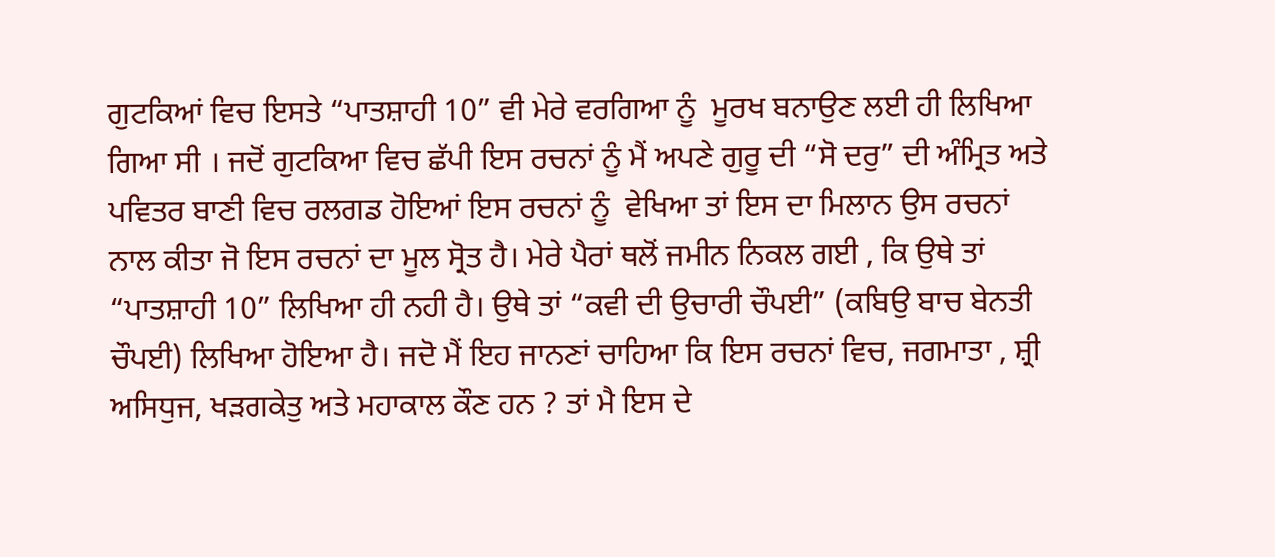ਗੁਟਕਿਆਂ ਵਿਚ ਇਸਤੇ “ਪਾਤਸ਼ਾਹੀ 10” ਵੀ ਮੇਰੇ ਵਰਗਿਆ ਨੂੰ  ਮੂਰਖ ਬਨਾਉਣ ਲਈ ਹੀ ਲਿਖਿਆ ਗਿਆ ਸੀ । ਜਦੋਂ ਗੁਟਕਿਆ ਵਿਚ ਛੱਪੀ ਇਸ ਰਚਨਾਂ ਨੂੰ ਮੈਂ ਅਪਣੇ ਗੁਰੂ ਦੀ “ਸੋ ਦਰੁ” ਦੀ ਅੰਮ੍ਰਿਤ ਅਤੇ ਪਵਿਤਰ ਬਾਣੀ ਵਿਚ ਰਲਗਡ ਹੋਇਆਂ ਇਸ ਰਚਨਾਂ ਨੂੰ  ਵੇਖਿਆ ਤਾਂ ਇਸ ਦਾ ਮਿਲਾਨ ਉਸ ਰਚਨਾਂ ਨਾਲ ਕੀਤਾ ਜੋ ਇਸ ਰਚਨਾਂ ਦਾ ਮੂਲ ਸ੍ਰੋਤ ਹੈ। ਮੇਰੇ ਪੈਰਾਂ ਥਲੋਂ ਜਮੀਨ ਨਿਕਲ ਗਈ , ਕਿ ਉਥੇ ਤਾਂ “ਪਾਤਸ਼ਾਹੀ 10” ਲਿਖਿਆ ਹੀ ਨਹੀ ਹੈ। ਉਥੇ ਤਾਂ “ਕਵੀ ਦੀ ਉਚਾਰੀ ਚੌਪਈ” (ਕਬਿਉ ਬਾਚ ਬੇਨਤੀ ਚੌਪਈ) ਲਿਖਿਆ ਹੋਇਆ ਹੈ। ਜਦੋ ਮੈਂ ਇਹ ਜਾਨਣਾਂ ਚਾਹਿਆ ਕਿ ਇਸ ਰਚਨਾਂ ਵਿਚ, ਜਗਮਾਤਾ , ਸ਼੍ਰੀ ਅਸਿਧੁਜ, ਖੜਗਕੇਤੁ ਅਤੇ ਮਹਾਕਾਲ ਕੌਣ ਹਨ ? ਤਾਂ ਮੈ ਇਸ ਦੇ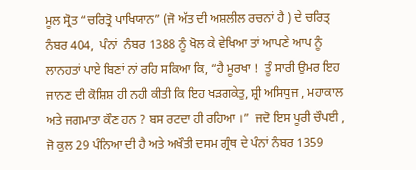ਮੂਲ ਸ੍ਰੋਤ “ਚਰਿਤ੍ਰੋ ਪਾਖਿਯਾਨ” (ਜੋ ਅੱਤ ਦੀ ਅਸ਼ਲੀਲ ਰਚਨਾਂ ਹੈ ) ਦੇ ਚਰਿਤ੍ ਨੰਬਰ 404,  ਪੰਨਾਂ  ਨੰਬਰ 1388 ਨੂੰ ਖੋਲ ਕੇ ਵੇਖਿਆ ਤਾਂ ਆਪਣੇ ਆਪ ਨੂੰ ਲਾਨਹਤਾਂ ਪਾਏ ਬਿਣਾਂ ਨਾਂ ਰਹਿ ਸਕਿਆ ਕਿ, “ਹੈ ਮੂਰਖਾ !  ਤੂੰ ਸਾਰੀ ਉਮਰ ਇਹ ਜਾਨਣ ਦੀ ਕੋਸ਼ਿਸ਼ ਹੀ ਨਹੀ ਕੀਤੀ ਕਿ ਇਹ ਖੜਗਕੇਤੁ, ਸ਼੍ਰੀ ਅਸਿਧੁਜ , ਮਹਾਕਾਲ ਅਤੇ ਜਗਮਾਤਾ ਕੌਣ ਹਨ ? ਬਸ ਰਟਦਾ ਹੀ ਰਹਿਆ ।”  ਜਦੋ ਇਸ ਪੂਰੀ ਚੌਪਈ , ਜੋ ਕੁਲ 29 ਪੰਨਿਆ ਦੀ ਹੈ ਅਤੇ ਅਖੌਤੀ ਦਸਮ ਗ੍ਰੰਥ ਦੇ ਪੰਨਾਂ ਨੰਬਰ 1359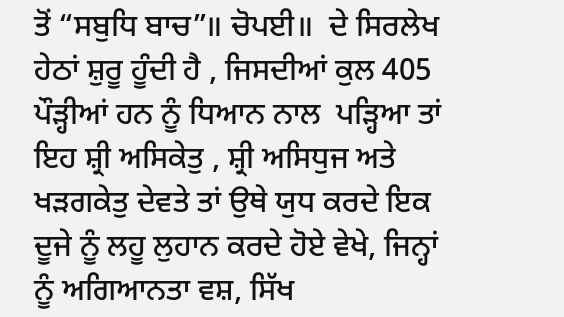ਤੋਂ “ਸਬੁਧਿ ਬਾਚ”॥ ਚੋਪਈ॥  ਦੇ ਸਿਰਲੇਖ ਹੇਠਾਂ ਸ਼ੁਰੂ ਹੂੰਦੀ ਹੈ , ਜਿਸਦੀਆਂ ਕੁਲ 405 ਪੌੜ੍ਹੀਆਂ ਹਨ ਨੂੰ ਧਿਆਨ ਨਾਲ  ਪੜ੍ਹਿਆ ਤਾਂ ਇਹ ਸ਼੍ਰੀ ਅਸਿਕੇਤੁ , ਸ਼੍ਰੀ ਅਸਿਧੁਜ ਅਤੇ ਖੜਗਕੇਤੁ ਦੇਵਤੇ ਤਾਂ ਉਥੇ ਯੁਧ ਕਰਦੇ ਇਕ ਦੂਜੇ ਨੂੰ ਲਹੂ ਲੁਹਾਨ ਕਰਦੇ ਹੋਏ ਵੇਖੇ, ਜਿਨ੍ਹਾਂ ਨੂੰ ਅਗਿਆਨਤਾ ਵਸ਼, ਸਿੱਖ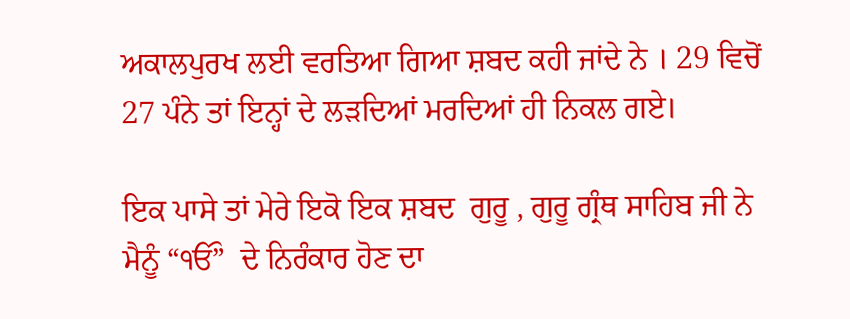ਅਕਾਲਪੁਰਖ ਲਈ ਵਰਤਿਆ ਗਿਆ ਸ਼ਬਦ ਕਹੀ ਜਾਂਦੇ ਨੇ । 29 ਵਿਚੋਂ  27 ਪੰਨੇ ਤਾਂ ਇਨ੍ਹਾਂ ਦੇ ਲੜਦਿਆਂ ਮਰਦਿਆਂ ਹੀ ਨਿਕਲ ਗਏ।

ਇਕ ਪਾਸੇ ਤਾਂ ਮੇਰੇ ਇਕੋ ਇਕ ਸ਼ਬਦ  ਗੁਰੂ , ਗੁਰੂ ਗ੍ਰੰਥ ਸਾਹਿਬ ਜੀ ਨੇ ਮੈਨੂੰ “ੴ”  ਦੇ ਨਿਰੰਕਾਰ ਹੋਣ ਦਾ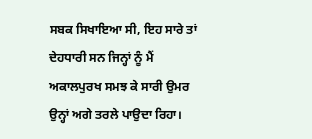ਸਬਕ ਸਿਖਾਇਆ ਸੀ, ਇਹ ਸਾਰੇ ਤਾਂ ਦੇਹਧਾਰੀ ਸਨ ਜਿਨ੍ਹਾਂ ਨੂੰ ਮੈਂ ਅਕਾਲਪੁਰਖ ਸਮਝ ਕੇ ਸਾਰੀ ਉਮਰ ਉਨ੍ਹਾਂ ਅਗੇ ਤਰਲੇ ਪਾਉਦਾ ਰਿਹਾ।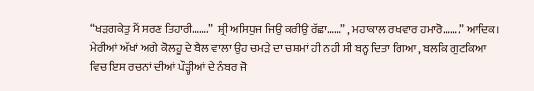“ਖੜਗਕੇਤੁ ਮੈਂ ਸਰਣ ਤਿਹਾਰੀ…….”  ਸ਼੍ਰੀ ਅਸਿਧੁਜ ਜਿਉ ਕਰੀਉ ਰੱਛਾ……” , ਮਹਾਕਾਲ ਰਖਵਾਰ ਹਮਾਰੋ…….” ਆਦਿਕ। ਮੇਰੀਆਂ ਅੱਖਾਂ ਅਗੇ ਕੋਲਹੂ ਦੇ ਬੈਲ ਵਾਲਾ ਉਹ ਚਮੜੇ ਦਾ ਚਸ਼ਮਾਂ ਹੀ ਨਹੀ ਸੀ ਬਨ੍ਹ ਦਿਤਾ ਗਿਆ , ਬਲਕਿ ਗੁਟਕਿਆ ਵਿਚ ਇਸ ਰਚਨਾਂ ਦੀਆਂ ਪੌੜ੍ਹੀਆਂ ਦੇ ਨੰਬਰ ਜੋ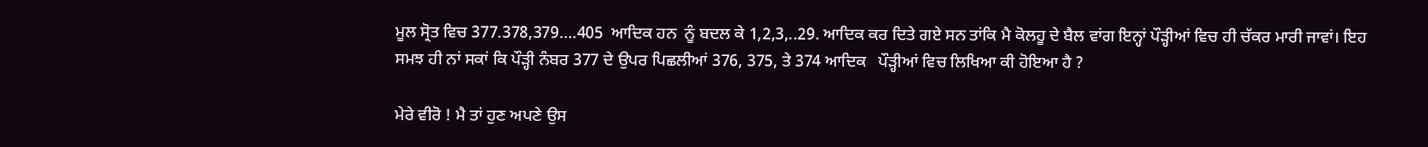ਮੂਲ ਸ੍ਰੋਤ ਵਿਚ 377.378,379….405  ਆਦਿਕ ਹਨ  ਨੂੰ ਬਦਲ ਕੇ 1,2,3,..29. ਆਦਿਕ ਕਰ ਦਿਤੇ ਗਏ ਸਨ ਤਾਂਕਿ ਮੈ ਕੋਲਹੂ ਦੇ ਬੈਲ ਵਾਂਗ ਇਨ੍ਹਾਂ ਪੌੜ੍ਹੀਆਂ ਵਿਚ ਹੀ ਚੱਕਰ ਮਾਰੀ ਜਾਵਾਂ। ਇਹ ਸਮਝ ਹੀ ਨਾਂ ਸਕਾਂ ਕਿ ਪੌੜ੍ਹੀ ਨੰਬਰ 377 ਦੇ ਉਪਰ ਪਿਛਲੀਆਂ 376, 375, ਤੇ 374 ਆਦਿਕ   ਪੌੜ੍ਹੀਆਂ ਵਿਚ ਲਿਖਿਆ ਕੀ ਹੋਇਆ ਹੈ ?

ਮੇਰੇ ਵੀਰੋ ! ਮੈ ਤਾਂ ਹੁਣ ਅਪਣੇ ਉਸ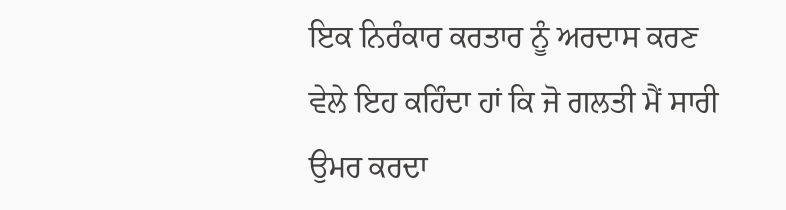ਇਕ ਨਿਰੰਕਾਰ ਕਰਤਾਰ ਨੂੰ ਅਰਦਾਸ ਕਰਣ ਵੇਲੇ ਇਹ ਕਹਿੰਦਾ ਹਾਂ ਕਿ ਜੋ ਗਲਤੀ ਮੈਂ ਸਾਰੀ ਉਮਰ ਕਰਦਾ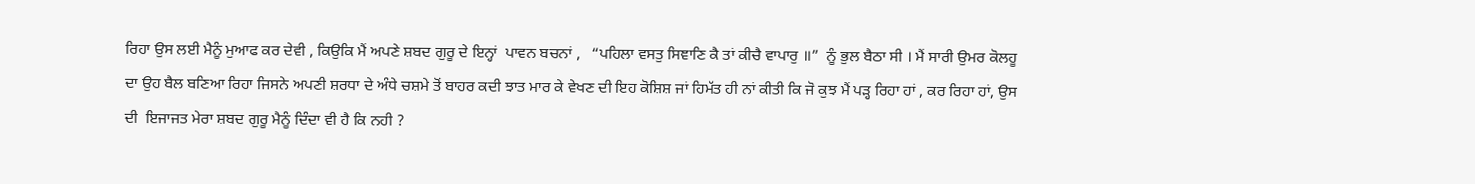ਰਿਹਾ ਉਸ ਲਈ ਮੈਨੂੰ ਮੁਆਫ ਕਰ ਦੇਵੀ , ਕਿਉਕਿ ਮੈਂ ਅਪਣੇ ਸ਼ਬਦ ਗੁਰੂ ਦੇ ਇਨ੍ਹਾਂ  ਪਾਵਨ ਬਚਨਾਂ ,   “ਪਹਿਲਾ ਵਸਤੁ ਸਿਞਾਣਿ ਕੈ ਤਾਂ ਕੀਚੈ ਵਾਪਾਰੁ ॥”  ਨੂੰ ਭੁਲ ਬੈਠਾ ਸੀ । ਮੈਂ ਸਾਰੀ ਉਮਰ ਕੋਲਹੂ ਦਾ ਉਹ ਬੈਲ ਬਣਿਆ ਰਿਹਾ ਜਿਸਨੇ ਅਪਣੀ ਸ਼ਰਧਾ ਦੇ ਅੰਧੇ ਚਸ਼ਮੇ ਤੋਂ ਬਾਹਰ ਕਦੀ ਝਾਤ ਮਾਰ ਕੇ ਵੇਖਣ ਦੀ ਇਹ ਕੋਸ਼ਿਸ਼ ਜਾਂ ਹਿਮੱਤ ਹੀ ਨਾਂ ਕੀਤੀ ਕਿ ਜੋ ਕੁਝ ਮੈਂ ਪੜ੍ਹ ਰਿਹਾ ਹਾਂ , ਕਰ ਰਿਹਾ ਹਾਂ, ਉਸ ਦੀ  ਇਜਾਜਤ ਮੇਰਾ ਸ਼ਬਦ ਗੁਰੂ ਮੈਨੂੰ ਦਿੰਦਾ ਵੀ ਹੈ ਕਿ ਨਹੀ ?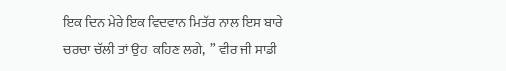ਇਕ ਦਿਨ ਮੇਰੇ ਇਕ ਵਿਦਵਾਨ ਮਿਤੱਰ ਨਾਲ ਇਸ ਬਾਰੇ ਚਰਚਾ ਚੱਲੀ ਤਾਂ ਉਹ  ਕਹਿਣ ਲਗੇ,  ” ਵੀਰ ਜੀ ਸਾਡੀ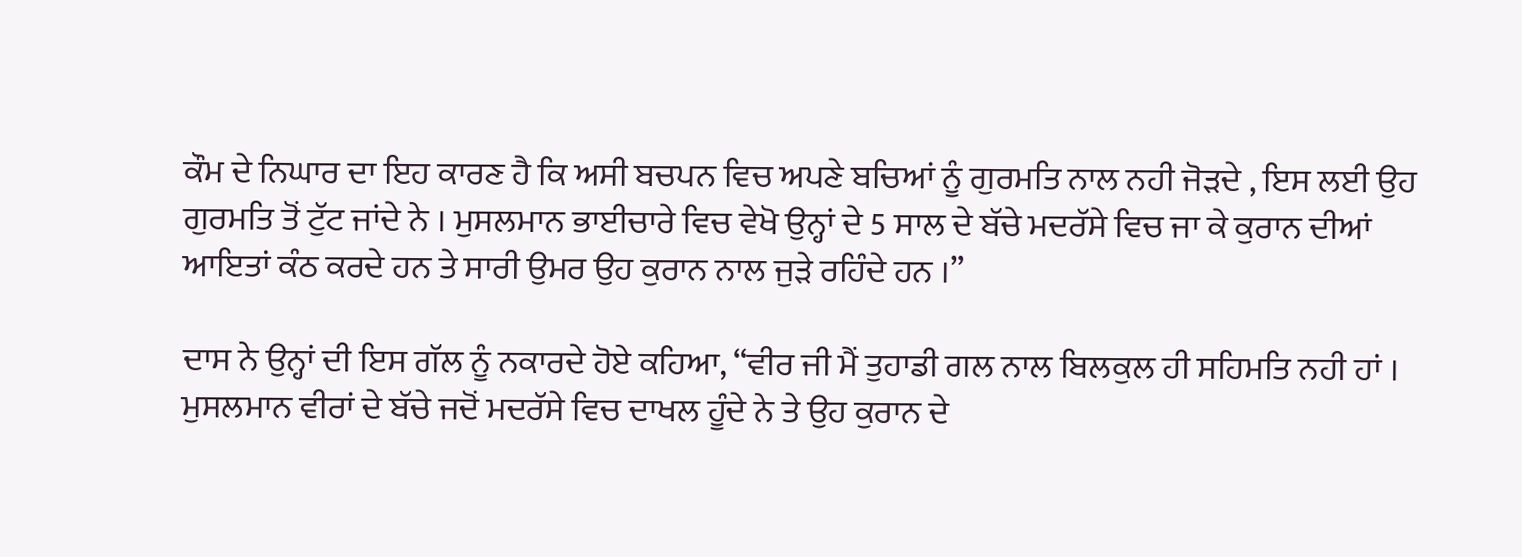ਕੌਮ ਦੇ ਨਿਘਾਰ ਦਾ ਇਹ ਕਾਰਣ ਹੈ ਕਿ ਅਸੀ ਬਚਪਨ ਵਿਚ ਅਪਣੇ ਬਚਿਆਂ ਨੂੰ ਗੁਰਮਤਿ ਨਾਲ ਨਹੀ ਜੋੜਦੇ , ਇਸ ਲਈ ਉਹ ਗੁਰਮਤਿ ਤੋਂ ਟੁੱਟ ਜਾਂਦੇ ਨੇ । ਮੁਸਲਮਾਨ ਭਾਈਚਾਰੇ ਵਿਚ ਵੇਖੋ ਉਨ੍ਹਾਂ ਦੇ 5 ਸਾਲ ਦੇ ਬੱਚੇ ਮਦਰੱਸੇ ਵਿਚ ਜਾ ਕੇ ਕੁਰਾਨ ਦੀਆਂ ਆਇਤਾਂ ਕੰਠ ਕਰਦੇ ਹਨ ਤੇ ਸਾਰੀ ਉਮਰ ਉਹ ਕੁਰਾਨ ਨਾਲ ਜੁੜੇ ਰਹਿੰਦੇ ਹਨ ।”

ਦਾਸ ਨੇ ਉਨ੍ਹਾਂ ਦੀ ਇਸ ਗੱਲ ਨੂੰ ਨਕਾਰਦੇ ਹੋਏ ਕਹਿਆ, “ਵੀਰ ਜੀ ਮੈਂ ਤੁਹਾਡੀ ਗਲ ਨਾਲ ਬਿਲਕੁਲ ਹੀ ਸਹਿਮਤਿ ਨਹੀ ਹਾਂ । ਮੁਸਲਮਾਨ ਵੀਰਾਂ ਦੇ ਬੱਚੇ ਜਦੋਂ ਮਦਰੱਸੇ ਵਿਚ ਦਾਖਲ ਹੂੰਦੇ ਨੇ ਤੇ ਉਹ ਕੁਰਾਨ ਦੇ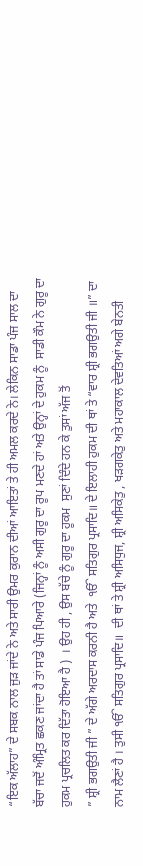“ਇਕ ਅੱਲਾਹ” ਦੇ ਸਬਕ ਨਾਲ ਜੁੜ ਜਾਂਦੇ ਨੇ ਅਤੇ ਸਾਰੀ ਉਮਰ ਕੁਰਾਨ ਦੀਆਂ ਆਇਤਾਂ ਤੇ ਹੀ ਅਮਲ ਕਰਦੇ ਨੇ। ਲੇਕਿਨ ਸਾਡਾ ਪੰਜ ਸਾਲ ਦਾ ਬੱਚਾ ਜਦੋਂ ਅੰਮ੍ਰਿਤ ਛਕਣ ਜਾਂਦਾ ਹੈ ਤਾਂ ਸਾਡੇ ਪੰਜ ਪਿਆਰੇ (ਜਿਨ੍ਹਾਂ ਨੂੰ ਅਸੀ ਗੁਰੂ ਦਾ ਰੂਪ ਮਣਦੇ ਹਾਂ ਅਤੇ ਉਨ੍ਹਾਂ ਦੇ ਹੁਕਮ ਨੂੰ  ਸਾਡੀ ਕੌਮ ਨੇ ਗੁਰੂ ਦਾ ਹੁਕਮ ਪ੍ਰਚਲਿਤ ਕਰ ਦਿੱਤਾ ਹੋਇਆ ਹੈ )  । ਉਹ ਹੀ , ਉਸ ਬੱਚੇ ਨੂੰ ਗੁਰੂ ਦਾ ਹੂਕਮ  ਸੁਣਾਂ ਦਿੰਦੇ ਹਨ ਕੇ ਤੁਸਾਂ ਅੱਜ ਤੋਂ
” ਸ਼੍ਰੀ ਭਗਉਤੀ ਜੀ ” ਦੇ ਅੱਗੇ ਅਰਦਾਸ ਕਰਨੀ ਹੈ ਅਤੇ  ੴ ਸਤਿਗੁਰ ਪ੍ਰਸਾਦਿ॥ ਦੇ ਇਲਾਹੀ ਹੁਕਮ ਦੀ ਥਾਂ ਤੇ “ਵਾਰ ਸ਼੍ਰੀ ਭਗਉਤੀ ਜੀ ॥” ਦਾ ਨਾਮ ਲੈਣਾਂ ਹੈ । ਤੁਸੀ ੴ ਸਤਿਗੁਰ ਪ੍ਰਸਾਦਿ॥  ਦੀ ਥਾਂ ਤੇ ਸ਼੍ਰੀ ਅਸਿਧੁਜ, ਸ਼੍ਰੀ ਅਸਿਕੇਤੁ , ਖੜਗਕੇਤੁ ਅਤੇ ਮਹਾਕਾਲ ਦੇਵਤਿਆਂ ਅਗੇ ਬੇਨਤੀ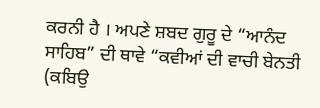ਕਰਨੀ ਹੈ । ਅਪਣੇ ਸ਼ਬਦ ਗੁਰੂ ਦੇ “ਆਨੰਦ ਸਾਹਿਬ” ਦੀ ਥਾਵੇ “ਕਵੀਆਂ ਦੀ ਵਾਚੀ ਬੇਨਤੀ (ਕਬਿਉ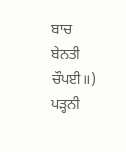ਬਾਚ ਬੇਨਤੀ ਚੌਪਈ॥) ਪੜ੍ਹਨੀ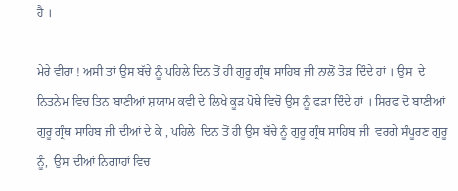ਹੈ ।

ਮੇਰੇ ਵੀਰਾ ! ਅਸੀ ਤਾਂ ਉਸ ਬੱਚੇ ਨੂੰ ਪਹਿਲੇ ਦਿਨ ਤੋਂ ਹੀ ਗੁਰੂ ਗ੍ਰੰਥ ਸਾਹਿਬ ਜੀ ਨਾਲੋਂ ਤੋੜ ਦਿੰਦੇ ਹਾਂ । ਉਸ  ਦੇ ਨਿਤਨੇਮ ਵਿਚ ਤਿਨ ਬਾਣੀਆਂ ਸ਼ਯਾਮ ਕਵੀ ਦੇ ਲਿਖੇ ਕੂੜ ਪੋਥੇ ਵਿਚੋ ਉਸ ਨੂੰ ਫੜਾ ਦਿੰਦੇ ਹਾਂ । ਸਿਰਫ ਦੋ ਬਾਣੀਆਂ ਗੁਰੂ ਗ੍ਰੰਥ ਸਾਹਿਬ ਜੀ ਦੀਆਂ ਦੇ ਕੇ , ਪਹਿਲੇ  ਦਿਨ ਤੋਂ ਹੀ ਉਸ ਬੱਚੇ ਨੂੰ ਗੁਰੂ ਗ੍ਰੰਥ ਸਾਹਿਬ ਜੀ  ਵਰਗੇ ਸੰਪੂਰਣ ਗੁਰੂ ਨੂੰ,  ਉਸ ਦੀਆਂ ਨਿਗਾਹਾਂ ਵਿਚ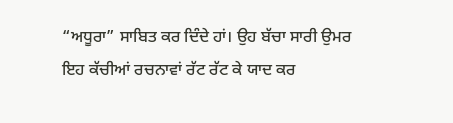“ਅਧੂਰਾ” ਸਾਬਿਤ ਕਰ ਦਿੰਦੇ ਹਾਂ। ਉਹ ਬੱਚਾ ਸਾਰੀ ਉਮਰ ਇਹ ਕੱਚੀਆਂ ਰਚਨਾਵਾਂ ਰੱਟ ਰੱਟ ਕੇ ਯਾਦ ਕਰ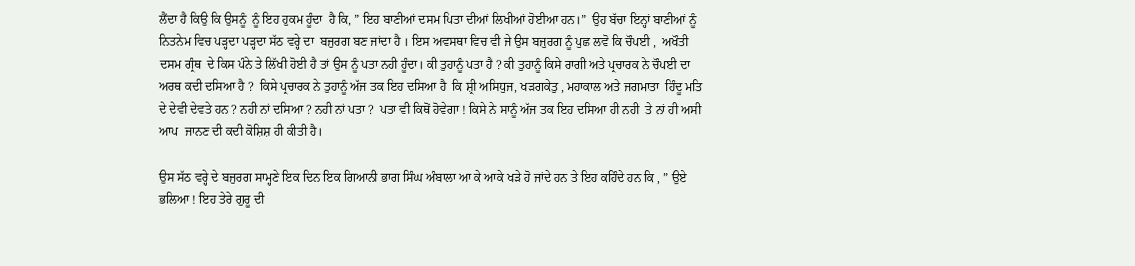ਲੈਂਦਾ ਹੈ ਕਿਉ ਕਿ ਉਸਨੂੰ  ਨੂੰ ਇਹ ਹੁਕਮ ਹੂੰਦਾ  ਹੈ ਕਿ, ” ਇਹ ਬਾਣੀਆਂ ਦਸਮ ਪਿਤਾ ਦੀਆਂ ਲਿਖੀਆਂ ਹੋਈਆ ਹਨ।”  ਉਹ ਬੱਚਾ ਇਨ੍ਹਾਂ ਬਾਣੀਆਂ ਨੂੰ ਨਿਤਨੇਮ ਵਿਚ ਪੜ੍ਹਦਾ ਪੜ੍ਹਦਾ ਸੱਠ ਵਰ੍ਹੇ ਦਾ  ਬਜੁਰਗ ਬਣ ਜਾਂਦਾ ਹੈ । ਇਸ ਅਵਸਥਾ ਵਿਚ ਵੀ ਜੇ ਉਸ ਬਜੁਰਗ ਨੂੰ ਪੁਛ ਲਵੋ ਕਿ ਚੌਪਈ ,  ਅਖੌਤੀ ਦਸਮ ਗ੍ਰੰਥ  ਦੇ ਕਿਸ ਪੰਨੇ ਤੇ ਲਿੱਖੀ ਹੋਈ ਹੈ ਤਾਂ ਉਸ ਨੂੰ ਪਤਾ ਨਹੀ ਹੂੰਦਾ। ਕੀ ਤੁਹਾਨੂੰ ਪਤਾ ਹੈ ? ਕੀ ਤੁਹਾਨੂੰ ਕਿਸੇ ਰਾਗੀ ਅਤੇ ਪ੍ਰਚਾਰਕ ਨੇ ਚੌਪਈ ਦਾ ਅਰਥ ਕਦੀ ਦਸਿਆ ਹੈ ?  ਕਿਸੇ ਪ੍ਰਚਾਰਕ ਨੇ ਤੁਹਾਨੂੰ ਅੱਜ ਤਕ ਇਹ ਦਸਿਆ ਹੈ  ਕਿ ਸ਼੍ਰੀ ਅਸਿਧੁਜ, ਖੜਗਕੇਤੁ , ਮਹਾਕਾਲ ਅਤੇ ਜਗਮਾਤਾ  ਹਿੰਦੂ ਮਤਿ ਦੇ ਦੇਵੀ ਦੇਵਤੇ ਹਨ ? ਨਹੀ ਨਾਂ ਦਸਿਆ ? ਨਹੀ ਨਾਂ ਪਤਾ ?  ਪਤਾ ਵੀ ਕਿਥੋਂ ਹੋਵੇਗਾ ! ਕਿਸੇ ਨੇ ਸਾਨੂੰ ਅੱਜ ਤਕ ਇਹ ਦਸਿਆ ਹੀ ਨਹੀ  ਤੇ ਨਾਂ ਹੀ ਅਸੀ ਆਪ  ਜਾਨਣ ਦੀ ਕਦੀ ਕੋਸ਼ਿਸ਼ ਹੀ ਕੀਤੀ ਹੈ।

ਉਸ ਸੱਠ ਵਰ੍ਹੇ ਦੇ ਬਜੁਰਗ ਸਾਮ੍ਹਣੇ ਇਕ ਦਿਨ ਇਕ ਗਿਆਨੀ ਭਾਗ ਸਿੰਘ ਅੰਬਾਲਾ ਆ ਕੇ ਆਕੇ ਖੜੇ ਹੋ ਜਾਂਦੇ ਹਨ ਤੇ ਇਹ ਕਹਿੰਦੇ ਹਨ ਕਿ , ” ਉਏ  ਭਲਿਆ ! ਇਹ ਤੇਰੇ ਗੁਰੂ ਦੀ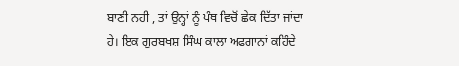ਬਾਣੀ ਨਹੀ , ਤਾਂ ਉਨ੍ਹਾਂ ਨੂੰ ਪੰਥ ਵਿਚੋਂ ਛੇਕ ਦਿੱਤਾ ਜਾਂਦਾ ਹੇ। ਇਕ ਗੁਰਬਖਸ਼ ਸਿੰਘ ਕਾਲਾ ਅਫਗਾਨਾਂ ਕਹਿੰਦੇ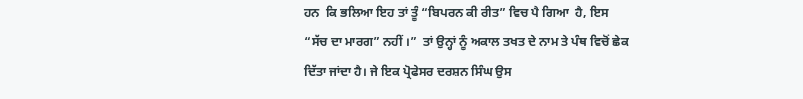ਹਨ  ਕਿ ਭਲਿਆ ਇਹ ਤਾਂ ਤੂੰ “ਬਿਪਰਨ ਕੀ ਰੀਤ” ਵਿਚ ਪੈ ਗਿਆ  ਹੈ, ਇਸ “ਸੱਚ ਦਾ ਮਾਰਗ” ਨਹੀਂ ।”  ਤਾਂ ਉਨ੍ਹਾਂ ਨੂੰ ਅਕਾਲ ਤਖਤ ਦੇ ਨਾਮ ਤੇ ਪੰਥ ਵਿਚੋਂ ਛੇਕ ਦਿੱਤਾ ਜਾਂਦਾ ਹੈ। ਜੇ ਇਕ ਪ੍ਰੋਫੇਸਰ ਦਰਸ਼ਨ ਸਿੰਘ ਉਸ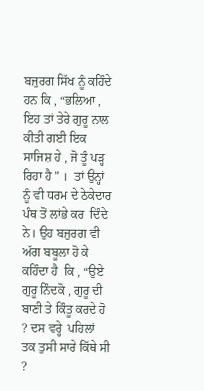ਬਜੁਰਗ ਸਿੱਖ ਨੂੰ ਕਹਿੰਦੇ ਹਨ ਕਿ , “ਭਲਿਆ , ਇਹ ਤਾਂ ਤੇਰੇ ਗੁਰੂ ਨਾਲ ਕੀਤੀ ਗਈ ਇਕ ਸਾਜਿਸ਼ ਹੇ , ਜੋ ਤੂੰ ਪੜ੍ਹ ਰਿਹਾ ਹੈ ” ।  ਤਾਂ ਉਨ੍ਹਾਂ  ਨੂੰ ਵੀ ਧਰਮ ਦੇ ਠੇਕੇਦਾਰ ਪੰਥ ਤੋਂ ਲਾਂਭੇ ਕਰ  ਦਿੰਦੇ ਨੇ। ਉਹ ਬਜੁਰਗ ਵੀ ਅੱਗ ਬਬੂਲਾ ਹੋ ਕੇ ਕਹਿੰਦਾ ਹੈ  ਕਿ , “ਉਏ ਗੁਰੂ ਨਿੰਦਕੋ , ਗੁਰੂ ਦੀ ਬਾਣੀ ਤੇ ਕਿੰਤੂ ਕਰਦੇ ਹੋ ? ਦਸ ਵਰ੍ਹੇ  ਪਹਿਲਾਂ ਤਕ ਤੁਸੀ ਸਾਰੇ ਕਿੱਥੇ ਸੀ ?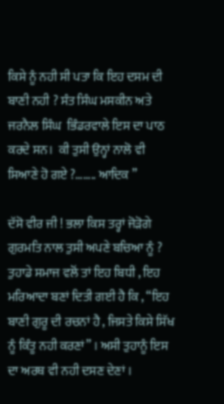ਕਿਸੇ ਨੂੰ ਨਹੀ ਸੀ ਪਤਾ ਕਿ ਇਹ ਦਸਮ ਦੀ ਬਾਣੀ ਨਹੀ ? ਸੰਤ ਸਿੰਘ ਮਸਕੀਨ ਅਤੇ ਜਰਨੈਲ ਸਿੰਘ  ਭਿੰਡਰਵਾਲੇ ਇਸ ਦਾ ਪਾਠ ਕਰਦੇ ਸਨ।  ਕੀ ਤੁਸੀ ਉਨ੍ਹਾਂ ਨਾਲੋ ਵੀ ਸਿਆਣੇ ਹੋ ਗਏ ?…….. ਆਦਿਕ ”

ਦੱਸੋ ਵੀਰ ਜੀ ! ਭਲਾ ਕਿਸ ਤਰ੍ਹਾਂ ਜੋੜੋਗੇ ਗੁਰਮਤਿ ਨਾਲ ਤੁਸੀ ਅਪਣੇ ਬਚਿਆ ਨੂੰ ? ਤੁਹਾਡੇ ਸਮਾਜ ਵਲੋਂ ਤਾਂ ਇਹ ਬਿਧੀ , ਇਹ ਮਰਿਆਦਾ ਬਣਾਂ ਦਿਤੀ ਗਈ ਹੈ ਕਿ , “ਇਹ  ਬਾਣੀ ਗੁਰੂ ਦੀ ਰਚਨਾਂ ਹੈ , ਜਿਸਤੇ ਕਿਸੇ ਸਿੱਖ ਨੂੰ ਕਿੰਤੂ ਨਹੀ ਕਰਣਾਂ” । ਅਸੀ ਤੁਹਾਨੂੰ ਇਸ ਦਾ ਅਰਥ ਵੀ ਨਹੀ ਦਸਣ ਦੇਣਾਂ ।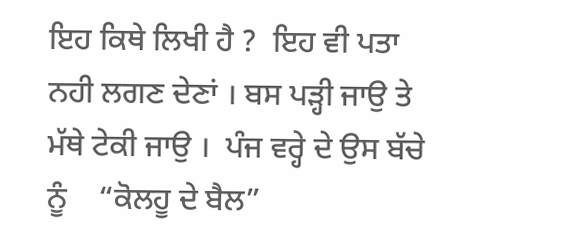ਇਹ ਕਿਥੇ ਲਿਖੀ ਹੈ ?  ਇਹ ਵੀ ਪਤਾ ਨਹੀ ਲਗਣ ਦੇਣਾਂ । ਬਸ ਪੜ੍ਹੀ ਜਾਉ ਤੇ ਮੱਥੇ ਟੇਕੀ ਜਾਉ ।  ਪੰਜ ਵਰ੍ਹੇ ਦੇ ਉਸ ਬੱਚੇ ਨੂੰ    “ਕੋਲਹੂ ਦੇ ਬੈਲ”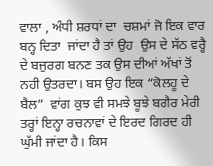ਵਾਲਾ , ਅੰਧੀ ਸ਼ਰਧਾਂ ਦਾ  ਚਸ਼ਮਾਂ ਜੋ ਇਕ ਵਾਰ ਬਨ੍ਹ ਦਿਤਾ  ਜਾਂਦਾ ਹੈ ਤਾਂ ਉਹ  ਉਸ ਦੇ ਸੱਠ ਵਰ੍ਹੈ ਦੇ ਬਜੁਰਗ ਬਨਣ ਤਕ ਉਸ ਦੀਆਂ ਅੱਖਾਂ ਤੋਂ  ਨਹੀ ਉਤਰਦਾ। ਬਸ ਉਹ ਇਕ “ਕੋਲਹੂ ਦੇ ਬੈਲ”  ਵਾਂਗ ਕੁਝ ਵੀ ਸਮਝੇ ਬੂਝੇ ਬਗੈਰ ਮੇਰੀ  ਤਰ੍ਹਾਂ ਇਨ੍ਹਾ ਰਚਨਾਵਾਂ ਦੇ ਇਰਦ ਗਿਰਦ ਹੀ ਘੁੱਮੀ ਜਾਂਦਾ ਹੈ। ਕਿਸ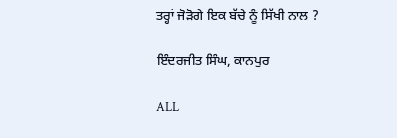ਤਰ੍ਹਾਂ ਜੋੜੋਗੇ ਇਕ ਬੱਚੇ ਨੂੰ ਸਿੱਖੀ ਨਾਲ ?

ਇੰਦਰਜੀਤ ਸਿੰਘ, ਕਾਨਪੁਰ

ALL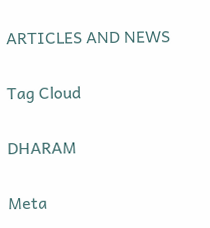ARTICLES AND NEWS

Tag Cloud

DHARAM

Meta